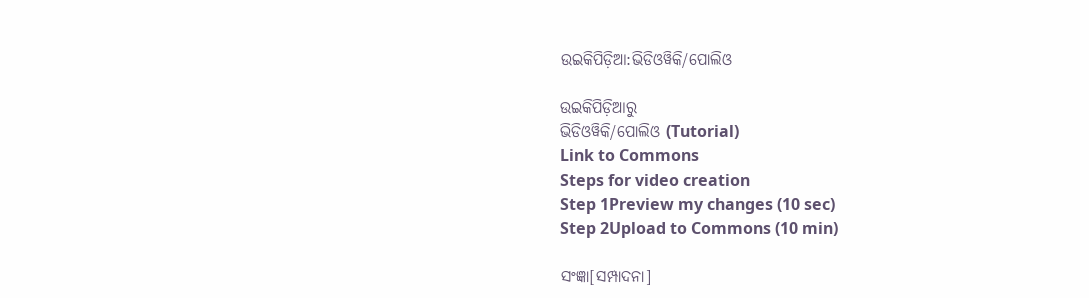ଉଇକିପିଡ଼ିଆ:ଭିଡିଓୱିକି/ପୋଲିଓ

ଉଇକିପିଡ଼ିଆ‌ରୁ
ଭିଡିଓୱିକି/ପୋଲିଓ (Tutorial)
Link to Commons
Steps for video creation
Step 1Preview my changes (10 sec)
Step 2Upload to Commons (10 min)

ସଂଜ୍ଞା[ସମ୍ପାଦନା]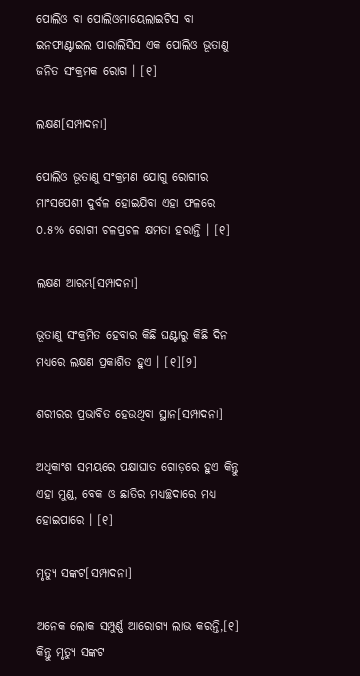ପୋଲିଓ ବା ପୋଲିଓମାୟେଲାଇଟିସ ବା ଇନଫାଣ୍ଟାଇଲ ପାରାଲିସିସ ଏକ ପୋଲିଓ ଭୂତାଣୁ ଜନିତ ସଂକ୍ରମକ ରୋଗ । [୧]

ଲକ୍ଷଣ[ସମ୍ପାଦନା]

ପୋଲିଓ ଭୂତାଣୁ ସଂକ୍ରମଣ ଯୋଗୁ ରୋଗୀର ମାଂସପେଶୀ ଦୁର୍ବଳ ହୋଇଯିବା ଏହା ଫଳରେ ୦.୫% ରୋଗୀ ଚଳପ୍ରଚଳ କ୍ଷମତା ହରାନ୍ତି । [୧]

ଲକ୍ଷଣ ଆରମ୍ଭ[ସମ୍ପାଦନା]

ଭୂତାଣୁ ସଂକ୍ରମିତ ହେବାର କିଛି ଘଣ୍ଟାରୁ କିଛି ଦିନ ମଧ୍ୟରେ ଲକ୍ଷଣ ପ୍ରକାଶିତ ହୁଏ । [୧][୨]

ଶରୀରର ପ୍ରଭାବିତ ହେଉଥିବା ସ୍ଥାନ[ସମ୍ପାଦନା]

ଅଧିକାଂଶ ସମୟରେ ପକ୍ଷାଘାତ ଗୋଡ଼ରେ ହୁଏ କିନ୍ତୁ ଏହା ମୁଣ୍ଡ, ବେକ ଓ ଛାତିର ମଧ୍ୟଚ୍ଛଦାରେ ମଧ୍ୟ ହୋଇପାରେ । [୧]

ମୃତ୍ୟୁ ସଙ୍କଟ[ସମ୍ପାଦନା]

ଅନେକ ଲୋକ ସମ୍ପୁର୍ଣ୍ଣ ଆରୋଗ୍ୟ ଲାଭ କରନ୍ତି,[୧] କିନ୍ତୁ ମୃତ୍ୟୁ ସଙ୍କଟ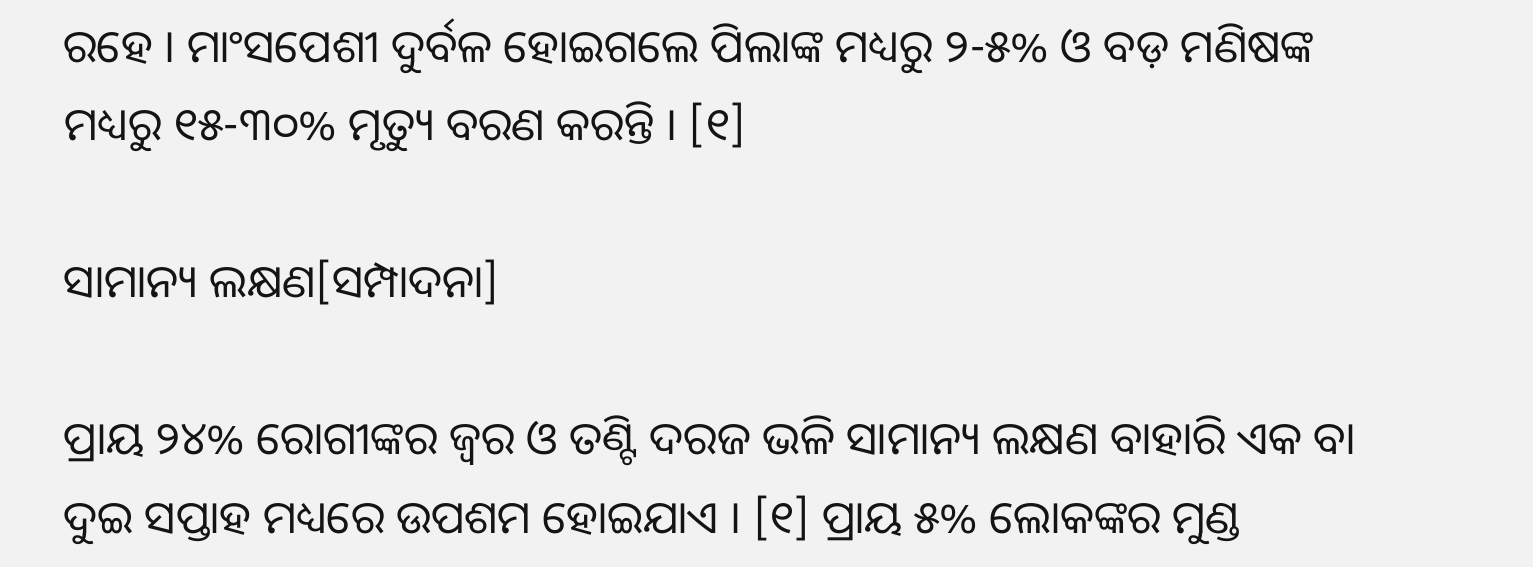ରହେ । ମାଂସପେଶୀ ଦୁର୍ବଳ ହୋଇଗଲେ ପିଲାଙ୍କ ମଧ୍ୟରୁ ୨-୫% ଓ ବଡ଼ ମଣିଷଙ୍କ ମଧ୍ୟରୁ ୧୫-୩୦% ମୃତ୍ୟୁ ବରଣ କରନ୍ତି । [୧]

ସାମାନ୍ୟ ଲକ୍ଷଣ[ସମ୍ପାଦନା]

ପ୍ରାୟ ୨୪% ରୋଗୀଙ୍କର ଜ୍ୱର ଓ ତଣ୍ଟି ଦରଜ ଭଳି ସାମାନ୍ୟ ଲକ୍ଷଣ ବାହାରି ଏକ ବା ଦୁଇ ସପ୍ତାହ ମଧ୍ୟରେ ଉପଶମ ହୋଇଯାଏ । [୧] ପ୍ରାୟ ୫% ଲୋକଙ୍କର ମୁଣ୍ଡ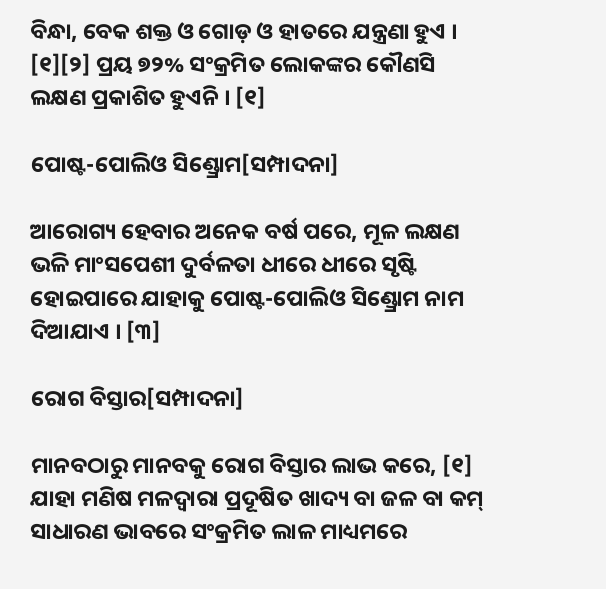ବିନ୍ଧା, ବେକ ଶକ୍ତ ଓ ଗୋଡ଼ ଓ ହାତରେ ଯନ୍ତ୍ରଣା ହୁଏ । [୧][୨] ପ୍ରୟ ୭୨% ସଂକ୍ରମିତ ଲୋକଙ୍କର କୌଣସି ଲକ୍ଷଣ ପ୍ରକାଶିତ ହୁଏନି । [୧]

ପୋଷ୍ଟ-ପୋଲିଓ ସିଣ୍ଡ୍ରୋମ[ସମ୍ପାଦନା]

ଆରୋଗ୍ୟ ହେବାର ଅନେକ ବର୍ଷ ପରେ, ମୂଳ ଲକ୍ଷଣ ଭଳି ମାଂସପେଶୀ ଦୁର୍ବଳତା ଧୀରେ ଧୀରେ ସୃଷ୍ଟି ହୋଇପାରେ ଯାହାକୁ ପୋଷ୍ଟ-ପୋଲିଓ ସିଣ୍ଡ୍ରୋମ ନାମ ଦିଆଯାଏ । [୩]

ରୋଗ ବିସ୍ତାର[ସମ୍ପାଦନା]

ମାନବଠାରୁ ମାନବକୁ ରୋଗ ବିସ୍ତାର ଲାଭ କରେ, [୧] ଯାହା ମଣିଷ ମଳଦ୍ୱାରା ପ୍ରଦୂଷିତ ଖାଦ୍ୟ ବା ଜଳ ବା କମ୍ ସାଧାରଣ ଭାବରେ ସଂକ୍ରମିତ ଲାଳ ମାଧ୍ୟମରେ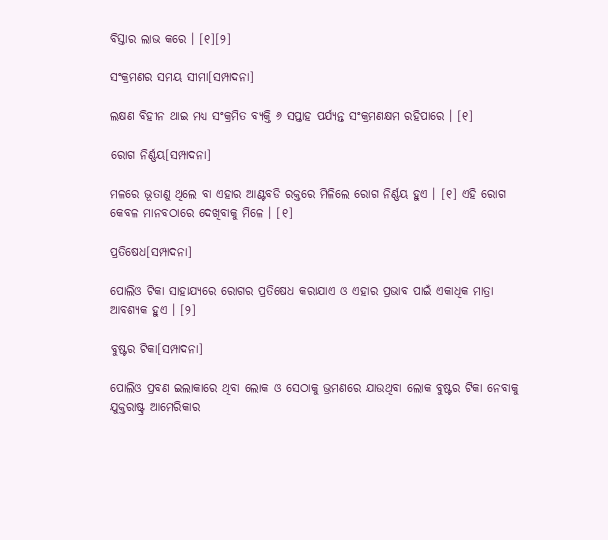ବିସ୍ତାର ଲାଭ କରେ । [୧][୨]

ସଂକ୍ରମଣର ସମୟ ସୀମା[ସମ୍ପାଦନା]

ଲକ୍ଷଣ ବିହୀନ ଥାଇ ମଧ୍ୟ ସଂକ୍ରମିତ ବ୍ୟକ୍ତି ୬ ସପ୍ତାହ ପର୍ଯ୍ୟନ୍ତ ସଂକ୍ରମଣକ୍ଷମ ରହିପାରେ । [୧]

ରୋଗ ନିର୍ଣ୍ଣୟ[ସମ୍ପାଦନା]

ମଳରେ ଭୂତାଣୁ ଥିଲେ ବା ଏହାର ଆଣ୍ଟବଡି ରକ୍ତରେ ମିଳିଲେ ରୋଗ ନିର୍ଣ୍ଣୟ ହୁଏ । [୧] ଏହି ରୋଗ କେବଳ ମାନବଠାରେ ଦେଖିବାକୁ ମିଳେ । [୧]

ପ୍ରତିଷେଧ[ସମ୍ପାଦନା]

ପୋଲିଓ ଟିକା ସାହାଯ୍ୟରେ ରୋଗର ପ୍ରତିଷେଧ କରାଯାଏ ଓ ଏହାର ପ୍ରଭାବ ପାଇଁ ଏକାଧିକ ମାତ୍ରା ଆବଶ୍ୟକ ହୁଏ । [୨]

ବୁଷ୍ଟର ଟିକା[ସମ୍ପାଦନା]

ପୋଲିଓ ପ୍ରବଣ ଇଲାକାରେ ଥିବା ଲୋକ ଓ ସେଠାକୁ ଭ୍ରମଣରେ ଯାଉଥିବା ଲୋକ ବୁଷ୍ଟର ଟିକା ନେବାକୁ ଯୁକ୍ତରାଷ୍ଟ୍ର ଆମେରିକାର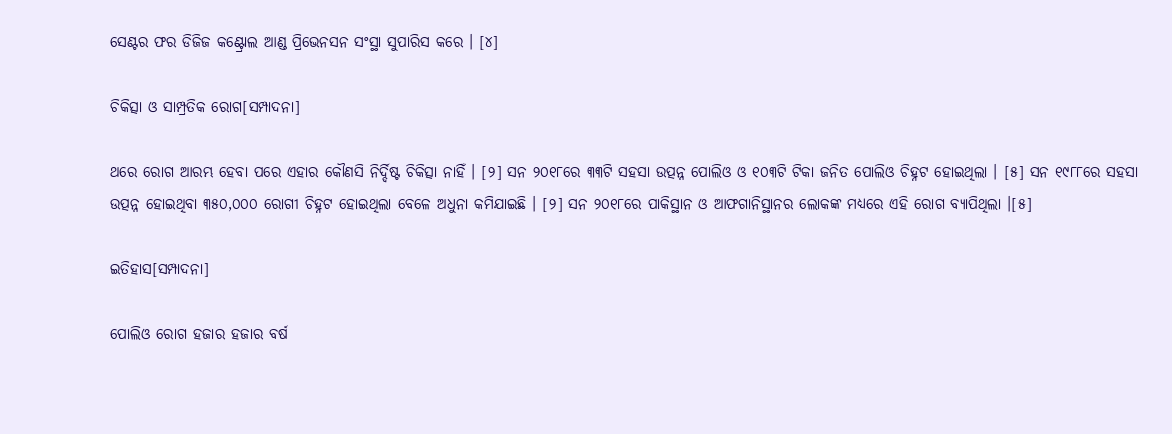ସେଣ୍ଟର ଫର ଡିଜିଜ କଣ୍ଟ୍ରୋଲ ଆଣ୍ଡ ପ୍ରିଭେନସନ ସଂସ୍ଥା ସୁପାରିସ କରେ । [୪]

ଚିକିତ୍ସା ଓ ସାମ୍ପ୍ରତିକ ରୋଗ[ସମ୍ପାଦନା]

ଥରେ ରୋଗ ଆରମ୍ଭ ହେବା ପରେ ଏହାର କୌଣସି ନିର୍ଦ୍ଦିଷ୍ଟ ଚିକିତ୍ସା ନାହିଁ । [୨] ସନ ୨୦୧୮ରେ ୩୩ଟି ସ‌ହସା ଉତ୍ପନ୍ନ ପୋଲିଓ ଓ ୧୦୩ଟି ଟିକା ଜନିତ ପୋଲିଓ ଚିହ୍ନଟ ହୋଇଥିଲା । [୫] ସନ ୧୯୮୮ରେ ସ‌ହସା ଉତ୍ପନ୍ନ ହୋଇଥିବା ୩୫୦,୦୦୦ ରୋଗୀ ଚିହ୍ନଟ ହୋଇଥିଲା ବେଳେ ଅଧୁନା କମିଯାଇଛି । [୨] ସନ ୨୦୧୮ରେ ପାକିସ୍ଥାନ ଓ ଆଫଗାନିସ୍ଥାନର ଲୋକଙ୍କ ମଧ୍ୟରେ ଏହି ରୋଗ ବ୍ୟାପିଥିଲା ।[୫]

ଇତିହାସ[ସମ୍ପାଦନା]

ପୋଲିଓ ରୋଗ ହଜାର ହଜାର ବର୍ଷ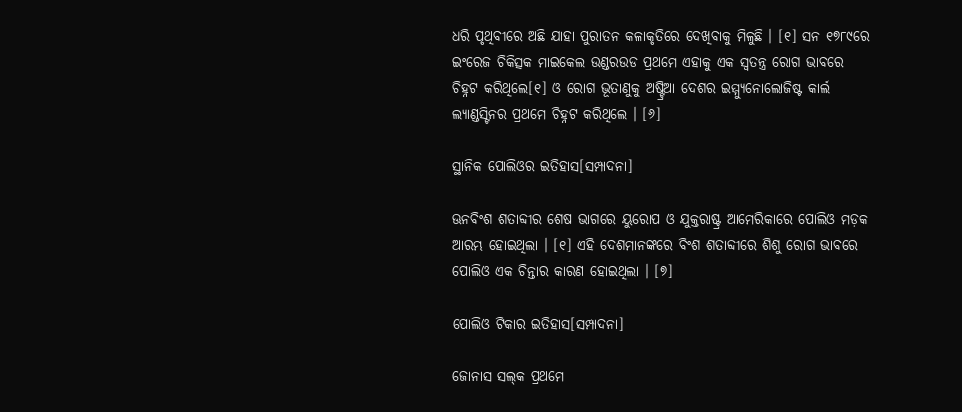ଧରି ପୃଥିବୀରେ ଅଛି ଯାହା ପୁରାତନ କଳାକୃତିରେ ଦେଖିବାକୁ ମିଳୁଛି । [୧] ସନ ୧୭୮୯ରେ ଇଂରେଜ ଚିକିତ୍ସକ ମାଇକେଲ ଉଣ୍ଡରଉଡ ପ୍ରଥମେ ଏହାକୁ ଏକ ସ୍ୱତନ୍ତ୍ର ରୋଗ ଭାବରେ ଚିହ୍ନଟ କରିଥିଲେ[୧] ଓ ରୋଗ ଭୂତାଣୁକୁ ଅଷ୍ଟ୍ରିଆ ଦେଶର ଇମ୍ମ୍ୟୁନୋଲୋଜିଷ୍ଟ କାର୍ଲ ଲ୍ୟାଣ୍ଡସ୍ଟିନର ପ୍ରଥମେ ଚିହ୍ନଟ କରିଥିଲେ । [୬]

ସ୍ଥାନିକ ପୋଲିଓର ଇତିହାସ[ସମ୍ପାଦନା]

ଊନବିଂଶ ଶତାବ୍ଦୀର ଶେଷ ଭାଗରେ ୟୁରୋପ ଓ ଯୁକ୍ତରାଷ୍ଟ୍ର ଆମେରିକାରେ ପୋଲିଓ ମଡ଼କ ଆରମ୍ଭ ହୋଇଥିଲା । [୧] ଏହି ଦେଶମାନଙ୍କରେ ବିଂଶ ଶତାବ୍ଦୀରେ ଶିଶୁ ରୋଗ ଭାବରେ ପୋଲିଓ ଏକ ଚିନ୍ତାର କାରଣ ହୋଇଥିଲା । [୭]

ପୋଲିଓ ଟିକାର ଇତିହାସ[ସମ୍ପାଦନା]

ଜୋନାସ ସଲ୍‌କ ପ୍ରଥମେ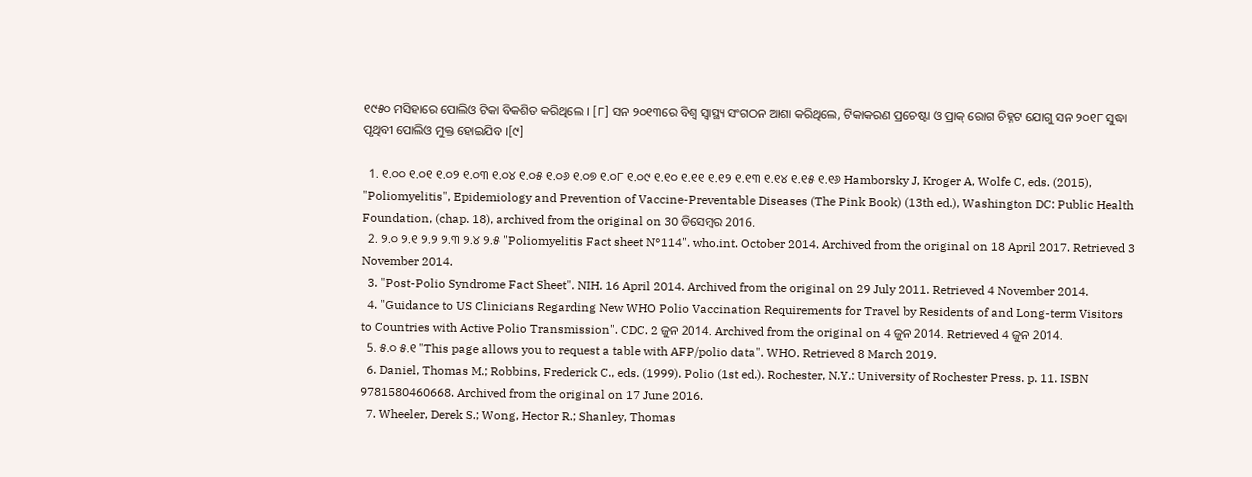୧୯୫୦ ମସିହାରେ ପୋଲିଓ ଟିକା ବିକଶିତ କରିଥିଲେ । [୮] ସନ ୨୦୧୩ରେ ବିଶ୍ୱ ସ୍ୱାସ୍ଥ୍ୟ ସଂଗଠନ ଆଶା କରିଥିଲେ, ଟିକାକରଣ ପ୍ରଚେଷ୍ଟା ଓ ପ୍ରାକ୍ ରୋଗ ଚିହ୍ନଟ ଯୋଗୁ ସନ ୨୦୧୮ ସୁଦ୍ଧା ପୃଥିବୀ ପୋଲିଓ ମୁକ୍ତ ହୋଇଯିବ ।[୯]

  1. ୧.୦୦ ୧.୦୧ ୧.୦୨ ୧.୦୩ ୧.୦୪ ୧.୦୫ ୧.୦୬ ୧.୦୭ ୧.୦୮ ୧.୦୯ ୧.୧୦ ୧.୧୧ ୧.୧୨ ୧.୧୩ ୧.୧୪ ୧.୧୫ ୧.୧୬ Hamborsky J, Kroger A, Wolfe C, eds. (2015), "Poliomyelitis", Epidemiology and Prevention of Vaccine-Preventable Diseases (The Pink Book) (13th ed.), Washington DC: Public Health Foundation, (chap. 18), archived from the original on 30 ଡିସେମ୍ବର 2016.
  2. ୨.୦ ୨.୧ ୨.୨ ୨.୩ ୨.୪ ୨.୫ "Poliomyelitis Fact sheet N°114". who.int. October 2014. Archived from the original on 18 April 2017. Retrieved 3 November 2014.
  3. "Post-Polio Syndrome Fact Sheet". NIH. 16 April 2014. Archived from the original on 29 July 2011. Retrieved 4 November 2014.
  4. "Guidance to US Clinicians Regarding New WHO Polio Vaccination Requirements for Travel by Residents of and Long-term Visitors to Countries with Active Polio Transmission". CDC. 2 ଜୁନ 2014. Archived from the original on 4 ଜୁନ 2014. Retrieved 4 ଜୁନ 2014.
  5. ୫.୦ ୫.୧ "This page allows you to request a table with AFP/polio data". WHO. Retrieved 8 March 2019.
  6. Daniel, Thomas M.; Robbins, Frederick C., eds. (1999). Polio (1st ed.). Rochester, N.Y.: University of Rochester Press. p. 11. ISBN 9781580460668. Archived from the original on 17 June 2016.
  7. Wheeler, Derek S.; Wong, Hector R.; Shanley, Thomas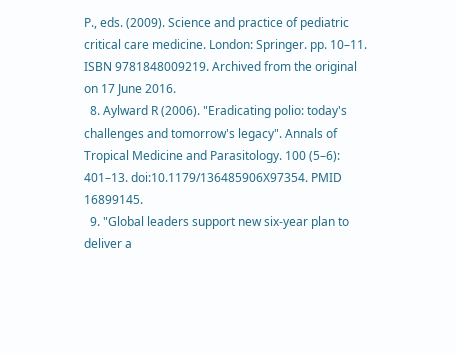P., eds. (2009). Science and practice of pediatric critical care medicine. London: Springer. pp. 10–11. ISBN 9781848009219. Archived from the original on 17 June 2016.
  8. Aylward R (2006). "Eradicating polio: today's challenges and tomorrow's legacy". Annals of Tropical Medicine and Parasitology. 100 (5–6): 401–13. doi:10.1179/136485906X97354. PMID 16899145.
  9. "Global leaders support new six-year plan to deliver a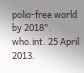polio-free world by 2018". who.int. 25 April 2013.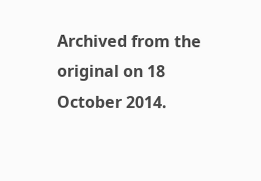Archived from the original on 18 October 2014.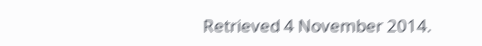Retrieved 4 November 2014.